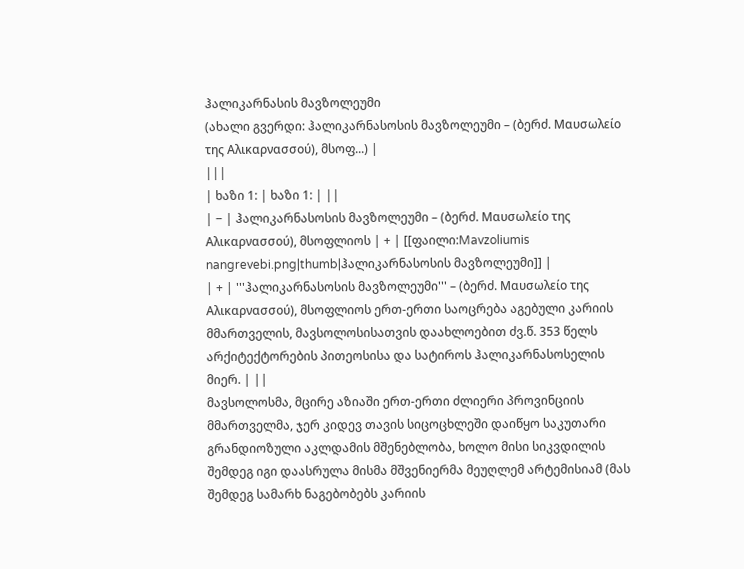ჰალიკარნასის მავზოლეუმი
(ახალი გვერდი: ჰალიკარნასოსის მავზოლეუმი – (ბერძ. Μαυσωλείο της Αλικαρνασσού), მსოფ...) |
|||
| ხაზი 1: | ხაზი 1: | ||
| − | ჰალიკარნასოსის მავზოლეუმი – (ბერძ. Μαυσωλείο της Αλικαρνασσού), მსოფლიოს | + | [[ფაილი:Mavzoliumis nangrevebi.png|thumb|ჰალიკარნასოსის მავზოლეუმი]] |
| + | '''ჰალიკარნასოსის მავზოლეუმი''' – (ბერძ. Μαυσωλείο της Αλικαρνασσού), მსოფლიოს ერთ-ერთი საოცრება აგებული კარიის მმართველის, მავსოლოსისათვის დაახლოებით ძვ.წ. 353 წელს არქიტექტორების პითეოსისა და სატიროს ჰალიკარნასოსელის მიერ. | ||
მავსოლოსმა, მცირე აზიაში ერთ-ერთი ძლიერი პროვინციის მმართველმა, ჯერ კიდევ თავის სიცოცხლეში დაიწყო საკუთარი გრანდიოზული აკლდამის მშენებლობა, ხოლო მისი სიკვდილის შემდეგ იგი დაასრულა მისმა მშვენიერმა მეუღლემ არტემისიამ (მას შემდეგ სამარხ ნაგებობებს კარიის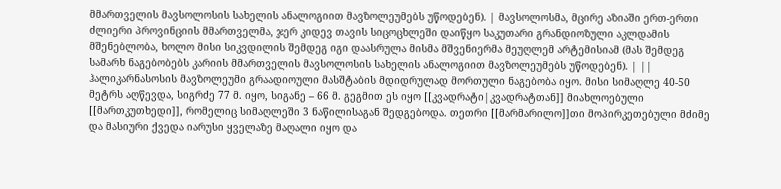მმართველის მავსოლოსის სახელის ანალოგიით მავზოლეუმებს უწოდებენ). | მავსოლოსმა, მცირე აზიაში ერთ-ერთი ძლიერი პროვინციის მმართველმა, ჯერ კიდევ თავის სიცოცხლეში დაიწყო საკუთარი გრანდიოზული აკლდამის მშენებლობა, ხოლო მისი სიკვდილის შემდეგ იგი დაასრულა მისმა მშვენიერმა მეუღლემ არტემისიამ (მას შემდეგ სამარხ ნაგებობებს კარიის მმართველის მავსოლოსის სახელის ანალოგიით მავზოლეუმებს უწოდებენ). | ||
ჰალიკარნასოსის მავზოლეუმი გრაადიოული მასშტაბის მდიდრულად მორთული ნაგებობა იყო. მისი სიმაღლე 40-50 მეტრს აღწევდა, სიგრძე 77 მ. იყო, სიგანე – 66 მ. გეგმით ეს იყო [[კვადრატი|კვადრატთან]] მიახლოებული [[მართკუთხედი]], რომელიც სიმაღლეში 3 ნაწილისაგან შედგებოდა. თეთრი [[მარმარილო]]თი მოპირკეთებული მძიმე და მასიური ქვედა იარუსი ყველაზე მაღალი იყო და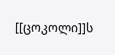[[ცოკოლი]]ს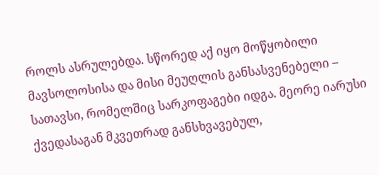როლს ასრულებდა. სწორედ აქ იყო მოწყობილი მავსოლოსისა და მისი მეუღლის განსასვენებელი – სათავსი, რომელშიც სარკოფაგები იდგა. მეორე იარუსი ქვედასაგან მკვეთრად განსხვავებულ,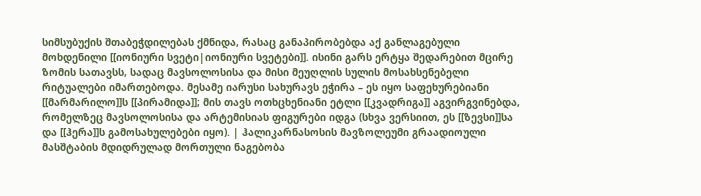სიმსუბუქის შთაბეჭდილებას ქმნიდა, რასაც განაპირობებდა აქ განლაგებული მოხდენილი [[იონიური სვეტი|იონიური სვეტები]]. ისინი გარს ერტყა შედარებით მცირე ზომის სათავსს, სადაც მავსოლოსისა და მისი მეუღლის სულის მოსახსენებელი რიტუალები იმართებოდა. მესამე იარუსი სახურავს ეჭირა – ეს იყო საფეხურებიანი [[მარმარილო]]ს [[პირამიდა]]; მის თავს ოთხცხენიანი ეტლი [[კვადრიგა]] აგვირგვინებდა, რომელზეც მავსოლოსისა და არტემისიას ფიგურები იდგა (სხვა ვერსიით, ეს [[ზევსი]]სა და [[ჰერა]]ს გამოსახულებები იყო). | ჰალიკარნასოსის მავზოლეუმი გრაადიოული მასშტაბის მდიდრულად მორთული ნაგებობა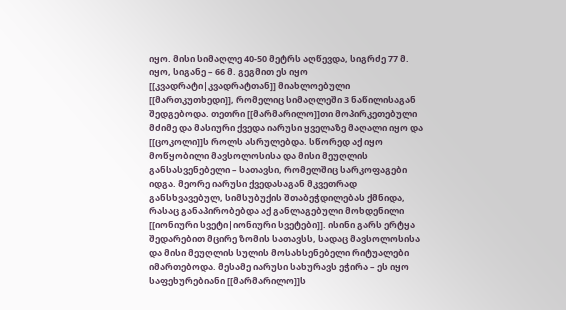იყო. მისი სიმაღლე 40-50 მეტრს აღწევდა, სიგრძე 77 მ. იყო, სიგანე – 66 მ. გეგმით ეს იყო [[კვადრატი|კვადრატთან]] მიახლოებული [[მართკუთხედი]], რომელიც სიმაღლეში 3 ნაწილისაგან შედგებოდა. თეთრი [[მარმარილო]]თი მოპირკეთებული მძიმე და მასიური ქვედა იარუსი ყველაზე მაღალი იყო და [[ცოკოლი]]ს როლს ასრულებდა. სწორედ აქ იყო მოწყობილი მავსოლოსისა და მისი მეუღლის განსასვენებელი – სათავსი, რომელშიც სარკოფაგები იდგა. მეორე იარუსი ქვედასაგან მკვეთრად განსხვავებულ, სიმსუბუქის შთაბეჭდილებას ქმნიდა, რასაც განაპირობებდა აქ განლაგებული მოხდენილი [[იონიური სვეტი|იონიური სვეტები]]. ისინი გარს ერტყა შედარებით მცირე ზომის სათავსს, სადაც მავსოლოსისა და მისი მეუღლის სულის მოსახსენებელი რიტუალები იმართებოდა. მესამე იარუსი სახურავს ეჭირა – ეს იყო საფეხურებიანი [[მარმარილო]]ს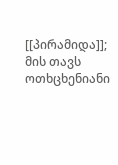[[პირამიდა]]; მის თავს ოთხცხენიანი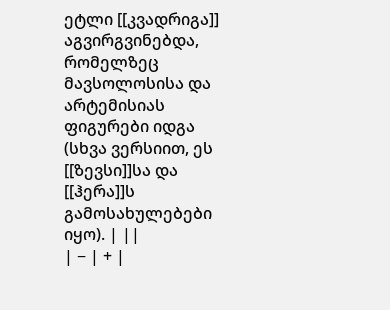ეტლი [[კვადრიგა]] აგვირგვინებდა, რომელზეც მავსოლოსისა და არტემისიას ფიგურები იდგა (სხვა ვერსიით, ეს [[ზევსი]]სა და [[ჰერა]]ს გამოსახულებები იყო). | ||
| − | + |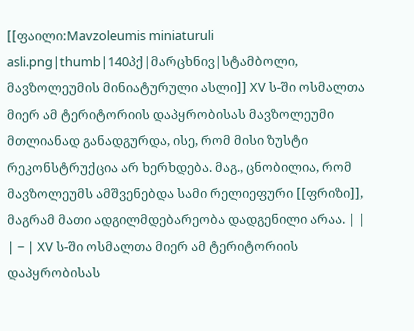[[ფაილი:Mavzoleumis miniaturuli asli.png|thumb|140პქ|მარცხნივ|სტამბოლი, მავზოლეუმის მინიატურული ასლი]] XV ს-ში ოსმალთა მიერ ამ ტერიტორიის დაპყრობისას მავზოლეუმი მთლიანად განადგურდა, ისე, რომ მისი ზუსტი რეკონსტრუქცია არ ხერხდება. მაგ., ცნობილია, რომ მავზოლეუმს ამშვენებდა სამი რელიეფური [[ფრიზი]], მაგრამ მათი ადგილმდებარეობა დადგენილი არაა. | |
| − | XV ს-ში ოსმალთა მიერ ამ ტერიტორიის დაპყრობისას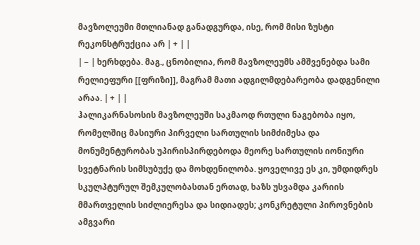მავზოლეუმი მთლიანად განადგურდა, ისე, რომ მისი ზუსტი რეკონსტრუქცია არ | + | |
| − | ხერხდება. მაგ., ცნობილია, რომ მავზოლეუმს ამშვენებდა სამი რელიეფური [[ფრიზი]], მაგრამ მათი ადგილმდებარეობა დადგენილი არაა. | + | |
ჰალიკარნასოსის მავზოლეუში საკმაოდ რთული ნაგებობა იყო, რომელშიც მასიური პირველი სართულის სიმძიმესა და მონუმენტურობას უპირისპირდებოდა მეორე სართულის იონიური სვეტნარის სიმსუბუქე და მოხდენილობა. ყოველივე ეს კი, უმდიდრეს სკულპტურულ შემკულობასთან ერთად, ხაზს უსვამდა კარიის მმართველის სიძლიერესა და სიდიადეს; კონკრეტული პიროვნების ამგვარი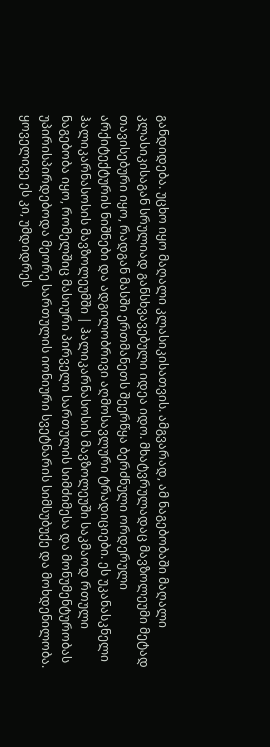განდიდება. უცხო იყო მაღალი კლასიკისათვის. ამგვარად, ამ ნაგებობაში მაღალი კლასიკისაგან სრულიად განსხვავებული იდეა იდო. მხატვრულადაც მავზოლეუმი მეტად თავისებური იყო, რადგან მასში ერთმანეთს შეერწყა ბერძნული ორდერული არქიტექტურის ნიშნები და ადგილობრივი აღმოსავლური ტრადიციები. ეს უკანასკნელი ჰალიკარნასოსის მავზოლეუმში | ჰალიკარნასოსის მავზოლეუში საკმაოდ რთული ნაგებობა იყო, რომელშიც მასიური პირველი სართულის სიმძიმესა და მონუმენტურობას უპირისპირდებოდა მეორე სართულის იონიური სვეტნარის სიმსუბუქე და მოხდენილობა. ყოველივე ეს კი, უმდიდრეს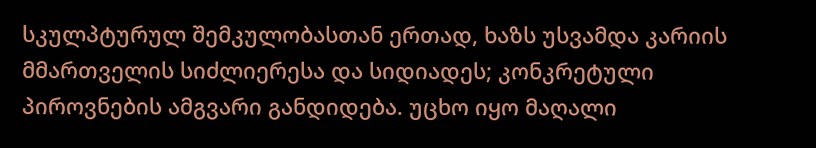სკულპტურულ შემკულობასთან ერთად, ხაზს უსვამდა კარიის მმართველის სიძლიერესა და სიდიადეს; კონკრეტული პიროვნების ამგვარი განდიდება. უცხო იყო მაღალი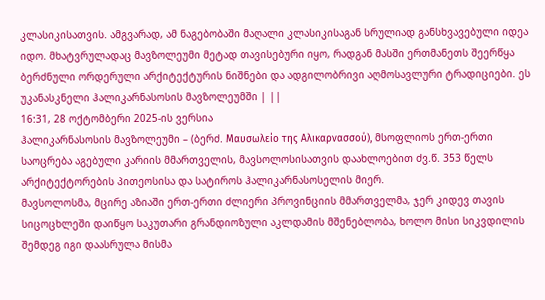კლასიკისათვის. ამგვარად, ამ ნაგებობაში მაღალი კლასიკისაგან სრულიად განსხვავებული იდეა იდო. მხატვრულადაც მავზოლეუმი მეტად თავისებური იყო, რადგან მასში ერთმანეთს შეერწყა ბერძნული ორდერული არქიტექტურის ნიშნები და ადგილობრივი აღმოსავლური ტრადიციები. ეს უკანასკნელი ჰალიკარნასოსის მავზოლეუმში | ||
16:31, 28 ოქტომბერი 2025-ის ვერსია
ჰალიკარნასოსის მავზოლეუმი – (ბერძ. Μαυσωλείο της Αλικαρνασσού), მსოფლიოს ერთ-ერთი საოცრება აგებული კარიის მმართველის, მავსოლოსისათვის დაახლოებით ძვ.წ. 353 წელს არქიტექტორების პითეოსისა და სატიროს ჰალიკარნასოსელის მიერ.
მავსოლოსმა, მცირე აზიაში ერთ-ერთი ძლიერი პროვინციის მმართველმა, ჯერ კიდევ თავის სიცოცხლეში დაიწყო საკუთარი გრანდიოზული აკლდამის მშენებლობა, ხოლო მისი სიკვდილის შემდეგ იგი დაასრულა მისმა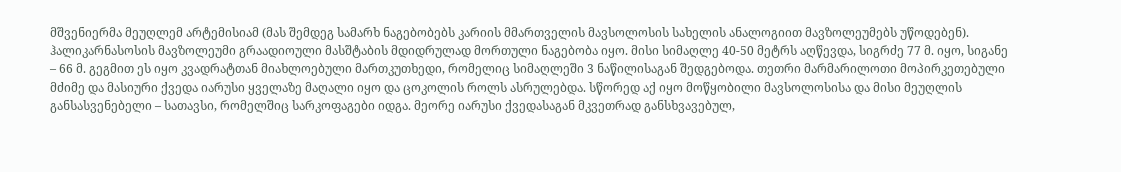მშვენიერმა მეუღლემ არტემისიამ (მას შემდეგ სამარხ ნაგებობებს კარიის მმართველის მავსოლოსის სახელის ანალოგიით მავზოლეუმებს უწოდებენ).
ჰალიკარნასოსის მავზოლეუმი გრაადიოული მასშტაბის მდიდრულად მორთული ნაგებობა იყო. მისი სიმაღლე 40-50 მეტრს აღწევდა, სიგრძე 77 მ. იყო, სიგანე – 66 მ. გეგმით ეს იყო კვადრატთან მიახლოებული მართკუთხედი, რომელიც სიმაღლეში 3 ნაწილისაგან შედგებოდა. თეთრი მარმარილოთი მოპირკეთებული მძიმე და მასიური ქვედა იარუსი ყველაზე მაღალი იყო და ცოკოლის როლს ასრულებდა. სწორედ აქ იყო მოწყობილი მავსოლოსისა და მისი მეუღლის განსასვენებელი – სათავსი, რომელშიც სარკოფაგები იდგა. მეორე იარუსი ქვედასაგან მკვეთრად განსხვავებულ,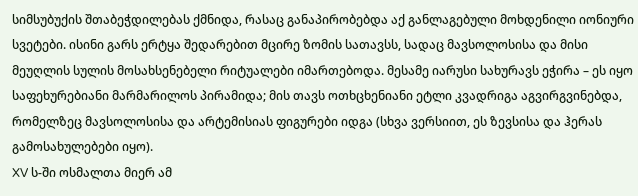სიმსუბუქის შთაბეჭდილებას ქმნიდა, რასაც განაპირობებდა აქ განლაგებული მოხდენილი იონიური სვეტები. ისინი გარს ერტყა შედარებით მცირე ზომის სათავსს, სადაც მავსოლოსისა და მისი მეუღლის სულის მოსახსენებელი რიტუალები იმართებოდა. მესამე იარუსი სახურავს ეჭირა – ეს იყო საფეხურებიანი მარმარილოს პირამიდა; მის თავს ოთხცხენიანი ეტლი კვადრიგა აგვირგვინებდა, რომელზეც მავსოლოსისა და არტემისიას ფიგურები იდგა (სხვა ვერსიით, ეს ზევსისა და ჰერას გამოსახულებები იყო).
XV ს-ში ოსმალთა მიერ ამ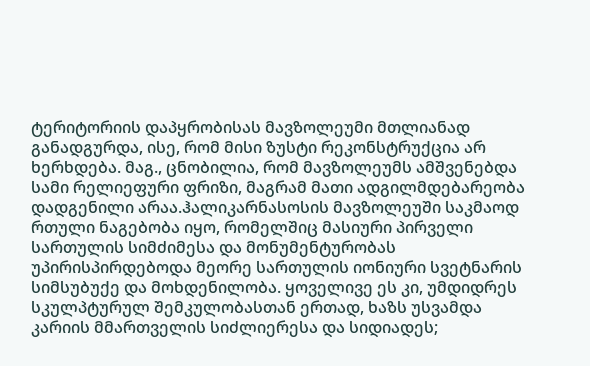ტერიტორიის დაპყრობისას მავზოლეუმი მთლიანად განადგურდა, ისე, რომ მისი ზუსტი რეკონსტრუქცია არ ხერხდება. მაგ., ცნობილია, რომ მავზოლეუმს ამშვენებდა სამი რელიეფური ფრიზი, მაგრამ მათი ადგილმდებარეობა დადგენილი არაა.ჰალიკარნასოსის მავზოლეუში საკმაოდ რთული ნაგებობა იყო, რომელშიც მასიური პირველი სართულის სიმძიმესა და მონუმენტურობას უპირისპირდებოდა მეორე სართულის იონიური სვეტნარის სიმსუბუქე და მოხდენილობა. ყოველივე ეს კი, უმდიდრეს სკულპტურულ შემკულობასთან ერთად, ხაზს უსვამდა კარიის მმართველის სიძლიერესა და სიდიადეს;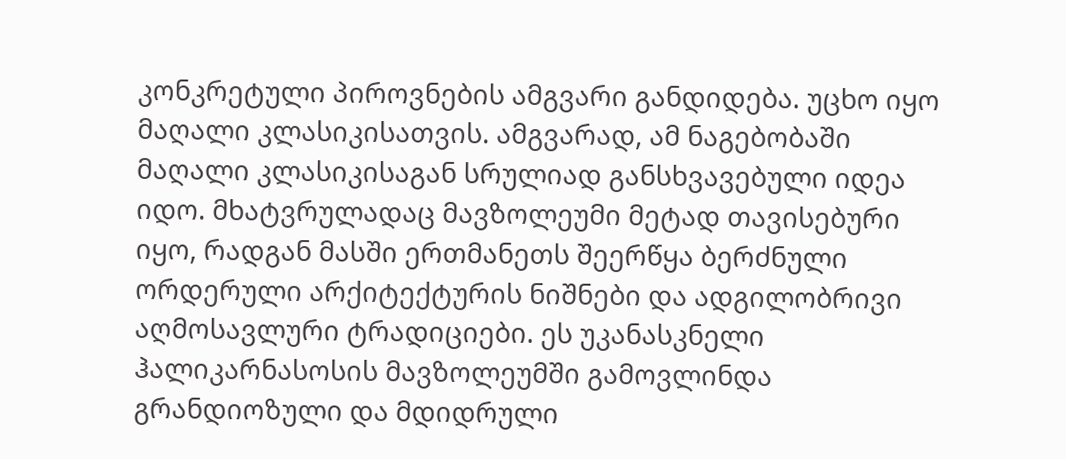კონკრეტული პიროვნების ამგვარი განდიდება. უცხო იყო მაღალი კლასიკისათვის. ამგვარად, ამ ნაგებობაში მაღალი კლასიკისაგან სრულიად განსხვავებული იდეა იდო. მხატვრულადაც მავზოლეუმი მეტად თავისებური იყო, რადგან მასში ერთმანეთს შეერწყა ბერძნული ორდერული არქიტექტურის ნიშნები და ადგილობრივი აღმოსავლური ტრადიციები. ეს უკანასკნელი ჰალიკარნასოსის მავზოლეუმში გამოვლინდა გრანდიოზული და მდიდრული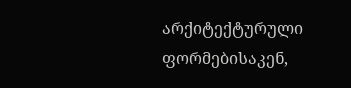არქიტექტურული ფორმებისაკენ,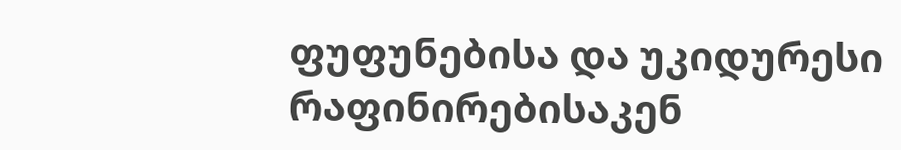ფუფუნებისა და უკიდურესი რაფინირებისაკენ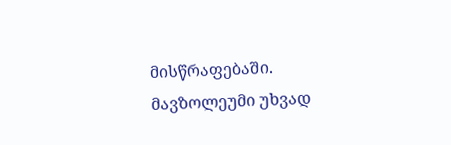მისწრაფებაში. მავზოლეუმი უხვად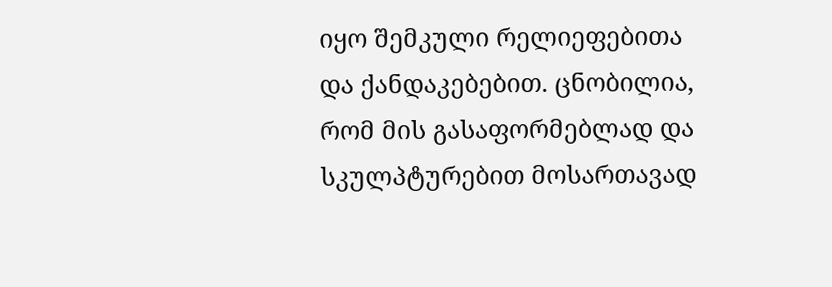იყო შემკული რელიეფებითა და ქანდაკებებით. ცნობილია, რომ მის გასაფორმებლად და სკულპტურებით მოსართავად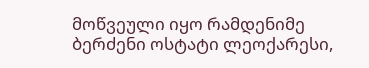მოწვეული იყო რამდენიმე ბერძენი ოსტატი ლეოქარესი,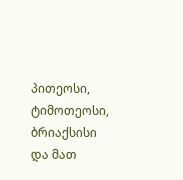პითეოსი, ტიმოთეოსი, ბრიაქსისი და მათ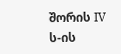შორის IV ს-ის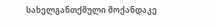სახელგანთქმული მოქანდაკე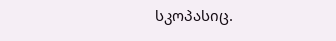სკოპასიც.